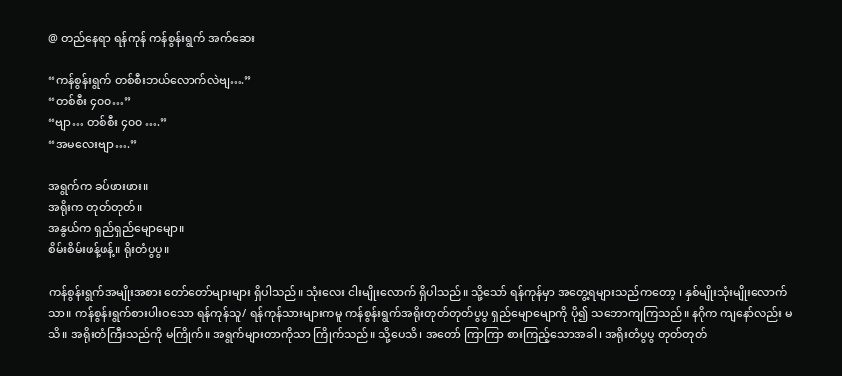@ တည်နေရာ ရန်ကုန် ကန်စွန်းရွက် အက်ဆေး

“ကန်စွန်းရွက် တစ်စီးဘယ်လောက်လဲဗျ….”
“တစ်စီး ၄၀၀…”
“ဗျာ… တစ်စီး ၄၀၀ ….”
“အမလေးဗျာ….”

အရွက်က ခပ်ဖားဖား။
အရိုးက တုတ်တုတ်။
အနွယ်က ရှည်ရှည်မျောမျော။
စိမ်းစိမ်းဖန့်ဖန့်။ ရိုးတံပွပွ။

ကန်စွန်းရွက်အမျိုးအစား တော်တော်များများ ရှိပါသည်။ သုံးလေး ငါးမျိုးလောက် ရှိပါသည်။ သို့သော် ရန်ကုန်မှာ အတွေ့ရများသည်ကတော့ ၊ နှစ်မျိုးသုံးမျိုးလောက်သာ။ ကန်စွန်းရွက်စားပါးဝသော ရန်ကုန်သူ/ ရန်ကုန်သားများကမူ ကန်စွန်းရွက်အရိုးတုတ်တုတ်ပွပွ ရှည်မျောမျောကို ပို၍ သဘောကျကြသည်။ နဂိုက ကျနော်လည်း မသိ။ အရိုးတံကြီးသည်ကို မကြိုက်။ အရွက်များတာကိုသာ ကြိုက်သည်။ သို့ပေသိ၊ အတော် ကြာကြာ စားကြည့်သောအခါ၊ အရိုးတံပွပွ တုတ်တုတ်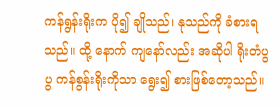ကန်ရွန်းရိုးက ပို၍ ချိုသည်၊ နုသည်ကို ခံစားရသည်။ ထို့ နောက် ကျနော်လည်း အဆိုပါ ရိုးတံပွပွ ကန်စွန်းရိုးကိုသာ ရွေး၍ စားဖြစ်တော့သည်။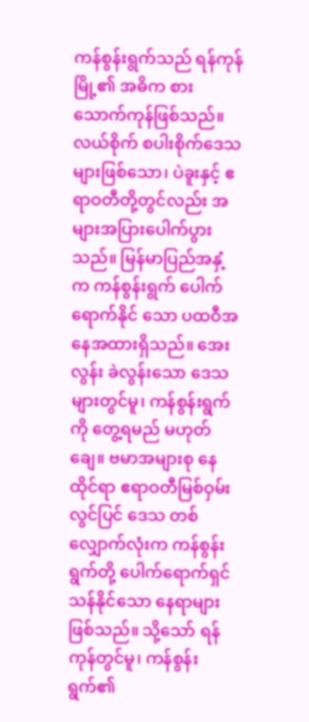ကန်စွန်းရွက်သည် ရန်ကုန်မြို့၏ အဓိက စားသောက်ကုန်ဖြစ်သည်။ လယ်စိုက် စပါးစိုက်ဒေသများဖြစ်သော၊ ပဲခူးနှင့် ဧရာဝတီတို့တွင်လည်း အများအပြားပေါက်ပွားသည်။ မြန်မာပြည်အနှံ့က ကန်စွန်းရွက် ပေါက်ရောက်နိုင် သော ပထဝီအနေအထားရှိသည်။ အေးလွန်း ခဲလွန်းသော ဒေသများတွင်မူ၊ ကန်စွန်းရွက်ကို တွေ့ရမည် မဟုတ်ချေ။ ဗမာအများစု နေထိုင်ရာ ဧရာဝတီမြစ်ဝှမ်းလွင်ပြင် ဒေသ တစ်လျှောက်လုံးက ကန်စွန်းရွက်တို့ ပေါက်ရောက်ရှင်သန်နိုင်သော နေရာများဖြစ်သည်။ သို့သော် ရန်ကုန်တွင်မူ၊ ကန်စွန်းရွက်၏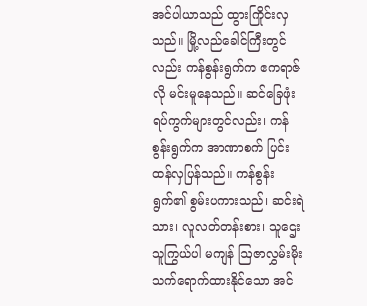အင်ပါယာသည် ထွားကြိုင်းလှသည်။ မြို့လည်ခေါင်ကြီးတွင်လည်း ကန်စွန်းရွက်က ဧကရာဇ်လို မင်းမူနေသည်။ ဆင်ခြေဖုံး ရပ်ကွက်များတွင်လည်း၊ ကန်စွန်းရွက်က အာဏာစက် ပြင်းထန်လှပြန်သည်။ ကန်စွန်းရွက်၏ စွမ်းပကားသည်၊ ဆင်းရဲသား၊ လူလတ်တန်းစား၊ သူဌေးသူကြွယ်ပါ မကျန် ဩဇာလွှမ်းမိုး သက်ရောက်ထားနိုင်သော အင်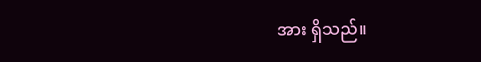အား ရှိသည်။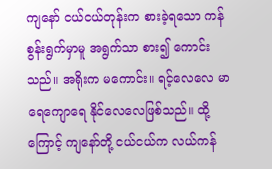ကျနော် ငယ်ငယ်တုန်းက စားခဲ့ရသော ကန်စွန်းရွက်မှာမူ အရွက်သာ စား၍ ကောင်းသည်။ အရိုးက မကောင်း။ ရင့်လေလေ မာရေကျောရေ နိုင်လေလေဖြစ်သည်။ ထို့ကြောင့် ကျနော်တို့ ငယ်ငယ်က လယ်ကန်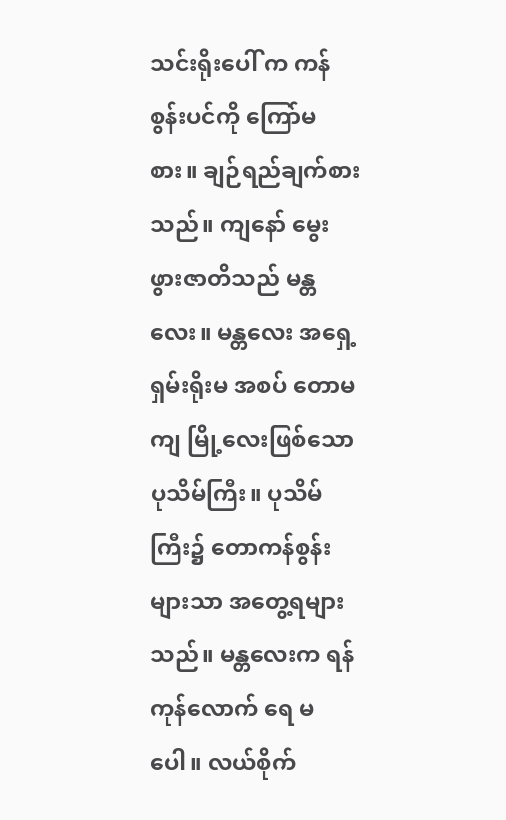သင်းရိုးပေါ် က ကန်စွန်းပင်ကို ကြော်မစား။ ချဉ်ရည်ချက်စားသည်။ ကျနော် မွေးဖွားဇာတိသည် မန္တလေး။ မန္တလေး အရှေ့ ရှမ်းရိုးမ အစပ် တောမကျ မြို့လေးဖြစ်သော ပုသိမ်ကြီး။ ပုသိမ်ကြီး၌ တောကန်စွန်းများသာ အတွေ့ရများ သည်။ မန္တလေးက ရန်ကုန်လောက် ရေ မပေါ။ လယ်စိုက်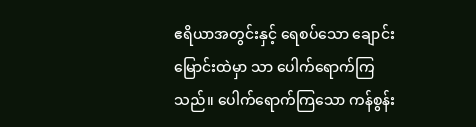ဧရိယာအတွင်းနှင့် ရေစပ်သော ချောင်းမြောင်းထဲမှာ သာ ပေါက်ရောက်ကြသည်။ ပေါက်ရောက်ကြသော ကန်စွန်း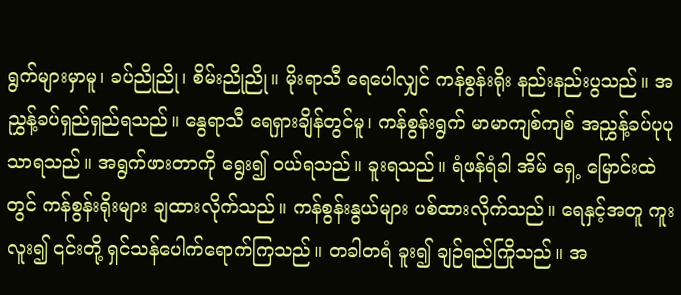ရွက်များမှာမူ၊ ခပ်ညိုညို၊ စိမ်းညိုညို။ မိုးရာသီ ရေပေါလျှင် ကန်စွန်းရိုး နည်းနည်းပွသည်။ အညွှန့်ခပ်ရှည်ရှည်ရသည်။ နွေရာသီ ရေရှားချိန်တွင်မူ၊ ကန်စွန်းရွက် မာမာကျစ်ကျစ် အညွှန့်ခပ်ပုပုသာရသည်။ အရွက်ဖားတာကို ရွေး၍ ဝယ်ရသည်။ ခူးရသည်။ ရံဖန်ရံခါ အိမ် ရှေ့ မြောင်းထဲတွင် ကန်စွန်းရိုးများ ချထားလိုက်သည်။ ကန်စွန်းနွယ်များ ပစ်ထားလိုက်သည်။ ရေနှင့်အတူ ကူးလူး၍ ၎င်းတို့ ရှင်သန်ပေါက်ရောက်ကြသည်။ တခါတရံ ခူး၍ ချဉ်ရည်ကြိုသည်။ အ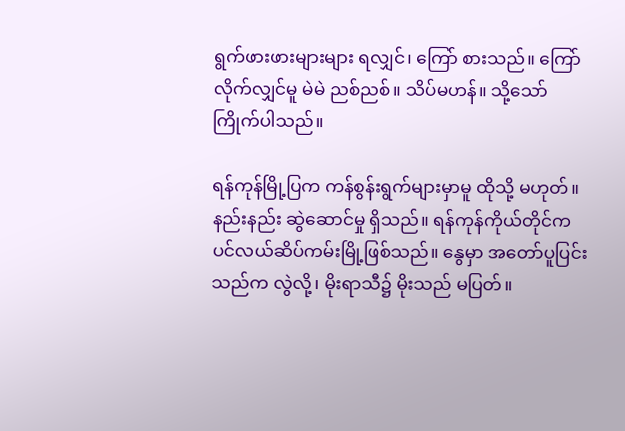ရွက်ဖားဖားများများ ရလျှင်၊ ကြော် စားသည်။ ကြော်လိုက်လျှင်မူ မဲမဲ ညစ်ညစ်။ သိပ်မဟန်။ သို့သော် ကြိုက်ပါသည်။

ရန်ကုန်မြို့ပြက ကန်စွန်းရွက်များမှာမူ ထိုသို့ မဟုတ်။ နည်းနည်း ဆွဲဆောင်မှု ရှိသည်။ ရန်ကုန်ကိုယ်တိုင်က ပင်လယ်ဆိပ်ကမ်းမြို့ဖြစ်သည်။ နွေမှာ အတော်ပူပြင်းသည်က လွဲလို့၊ မိုးရာသီ၌ မိုးသည် မပြတ်။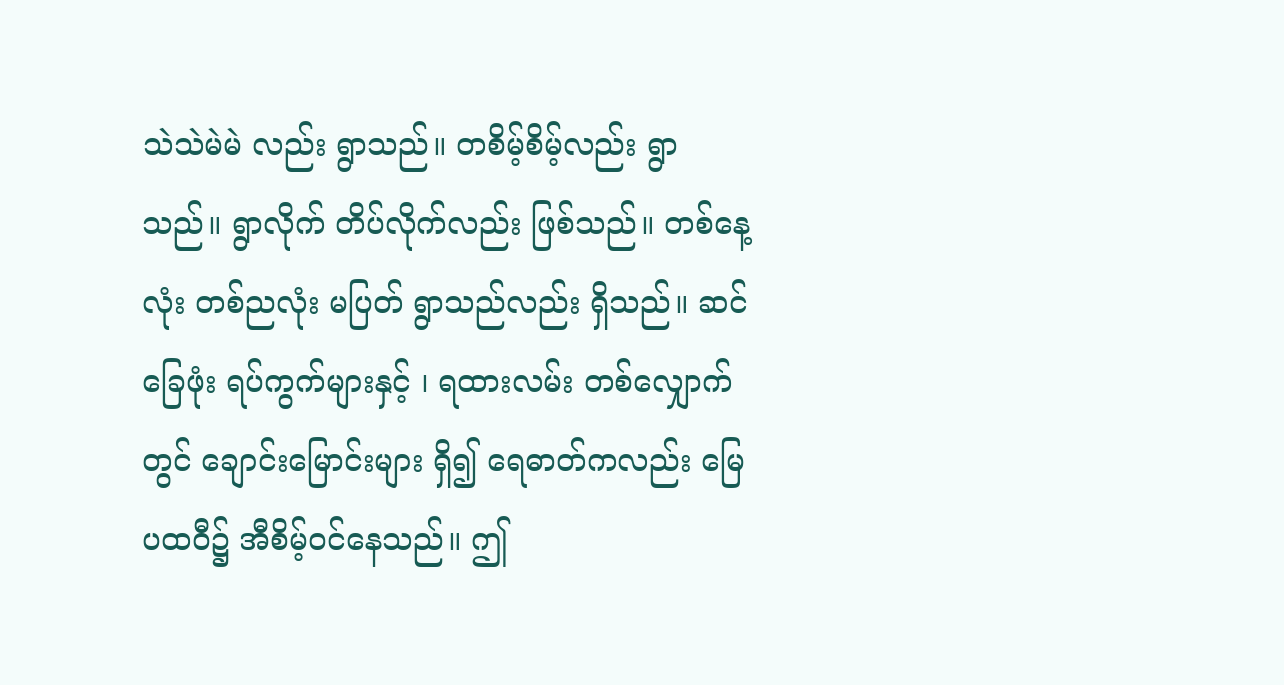သဲသဲမဲမဲ လည်း ရွာသည်။ တစိမ့်စိမ့်လည်း ရွာသည်။ ရွာလိုက် တိပ်လိုက်လည်း ဖြစ်သည်။ တစ်နေ့လုံး တစ်ညလုံး မပြတ် ရွာသည်လည်း ရှိသည်။ ဆင်ခြေဖုံး ရပ်ကွက်များနှင့် ၊ ရထားလမ်း တစ်လျှောက်တွင် ချောင်းမြောင်းများ ရှိ၍ ရေဓာတ်ကလည်း မြေပထဝီ၌ အီစိမ့်ဝင်နေသည်။ ဤ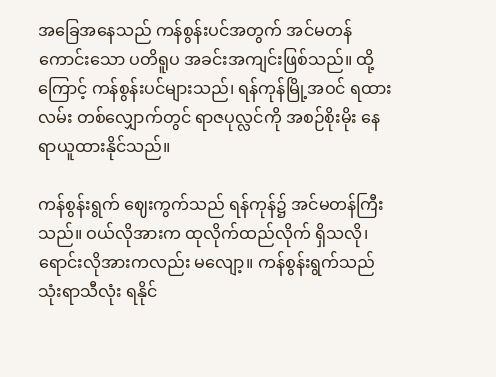အခြေအနေသည် ကန်စွန်းပင်အတွက် အင်မတန် ကောင်းသော ပတိရူပ အခင်းအကျင်းဖြစ်သည်။ ထို့ကြောင့် ကန်စွန်းပင်များသည်၊ ရန်ကုန်မြို့အဝင် ရထား လမ်း တစ်လျှောက်တွင် ရာဇပုလ္လင်ကို အစဉ်စိုးမိုး နေရာယူထားနိုင်သည်။

ကန်စွန်းရွက် ဈေးကွက်သည် ရန်ကုန်၌ အင်မတန်ကြီးသည်။ ဝယ်လိုအားက ထုလိုက်ထည်လိုက် ရှိသလို၊ ရောင်းလိုအားကလည်း မလျော့။ ကန်စွန်းရွက်သည် သုံးရာသီလုံး ရနိုင်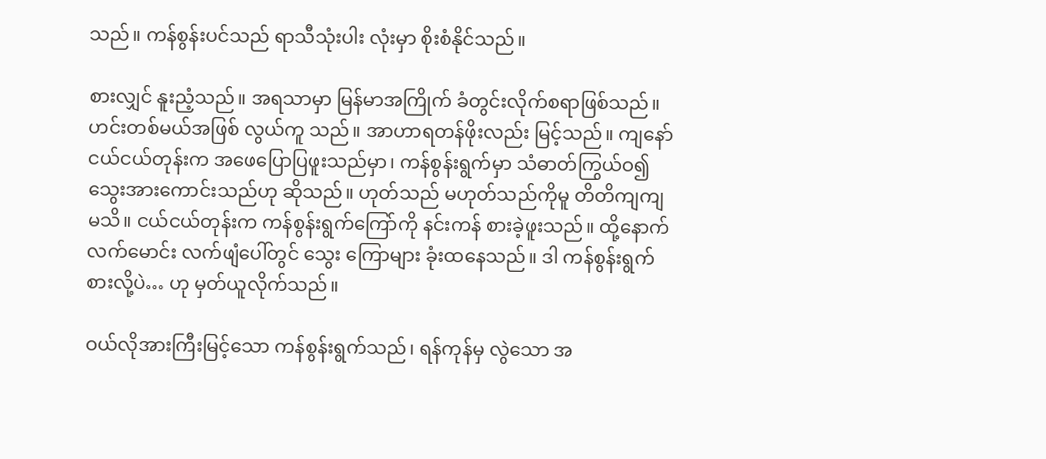သည်။ ကန်စွန်းပင်သည် ရာသီသုံးပါး လုံးမှာ စိုးစံနိုင်သည်။

စားလျှင် နူးညံ့သည်။ အရသာမှာ မြန်မာအကြိုက် ခံတွင်းလိုက်စရာဖြစ်သည်။ ဟင်းတစ်မယ်အဖြစ် လွယ်ကူ သည်။ အာဟာရတန်ဖိုးလည်း မြင့်သည်။ ကျနော် ငယ်ငယ်တုန်းက အဖေပြောပြဖူးသည်မှာ၊ ကန်စွန်းရွက်မှာ သံဓာတ်ကြွယ်ဝ၍ သွေးအားကောင်းသည်ဟု ဆိုသည်။ ဟုတ်သည် မဟုတ်သည်ကိုမူ တိတိကျကျ မသိ။ ငယ်ငယ်တုန်းက ကန်စွန်းရွက်ကြော်ကို နင်းကန် စားခဲ့ဖူးသည်။ ထို့နောက် လက်မောင်း လက်ဖျံပေါ်တွင် သွေး ကြောများ ခုံးထနေသည်။ ဒါ ကန်စွန်းရွက် စားလို့ပဲ… ဟု မှတ်ယူလိုက်သည်။

ဝယ်လိုအားကြီးမြင့်သော ကန်စွန်းရွက်သည်၊ ရန်ကုန်မှ လွဲသော အ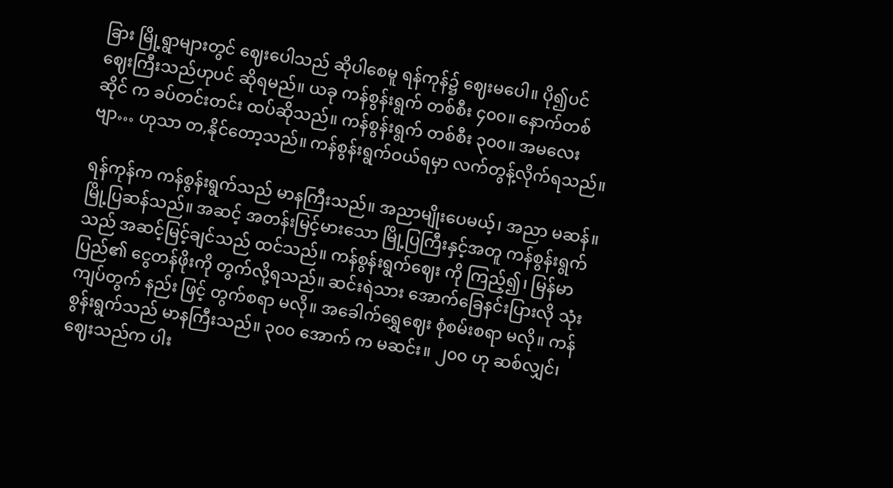ခြား မြို့ရွာများတွင် ဈေးပေါသည် ဆိုပါစေမူ ရန်ကုန်၌ ဈေးမပေါ။ ပို၍ပင် ဈေးကြီးသည်ဟုပင် ဆိုရမည်။ ယခု ကန်စွန်းရွက် တစ်စီး ၄၀၀။ နောက်တစ်ဆိုင် က ခပ်တင်းတင်း ထပ်ဆိုသည်။ ကန်စွန်းရွက် တစ်စီး ၃၀၀။ အမလေးဗျာ… ဟုသာ တ,နိုင်တော့သည်။ ကန်စွန်းရွက်ဝယ်ရမှာ လက်တွန့်လိုက်ရသည်။

ရန်ကုန်က ကန်စွန်းရွက်သည် မာနကြီးသည်။ အညာမျိုးပေမယ့်၊ အညာ မဆန်။ မြို့ပြဆန်သည်။ အဆင့် အတန်းမြင့်မားသော မြို့ပြကြီးနှင့်အတူ ကန်စွန်းရွက်သည် အဆင့်မြင့်ချင်သည် ထင်သည်။ ကန်စွန်းရွက်ဈေး ကို ကြည့်၍၊ မြန်မာပြည်၏ ငွေတန်ဖိုးကို တွက်လို့ရသည်။ ဆင်းရဲသား အောက်ခြေနင်းပြားလို သုံးကျပ်တွက် နည်း ဖြင့် တွက်စရာ မလို။ အခေါက်ရွှေဈေး စုံစမ်းစရာ မလို။ ကန်စွန်းရွက်သည် မာနကြီးသည်။ ၃၀၀ အောက် က မဆင်း။ ၂၀၀ ဟု ဆစ်လျှင်၊ ဈေးသည်က ပါး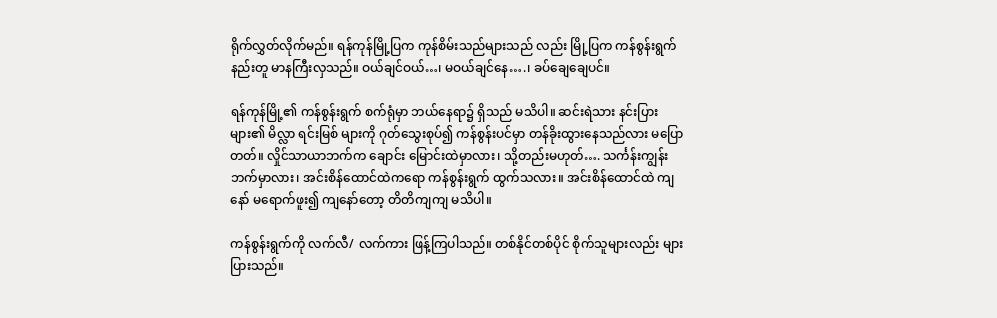ရိုက်လွှတ်လိုက်မည်။ ရန်ကုန်မြို့ပြက ကုန်စိမ်းသည်များသည် လည်း မြို့ပြက ကန်စွန်းရွက်နည်းတူ မာနကြီးလှသည်။ ဝယ်ချင်ဝယ်…၊ မဝယ်ချင်နေ….၊ ခပ်ချေချေပင်။

ရန်ကုန်မြို့၏ ကန်စွန်းရွက် စက်ရုံမှာ ဘယ်နေရာ၌ ရှိသည် မသိပါ။ ဆင်းရဲသား နင်းပြားများ၏ မိလ္လာ ရင်းမြစ် များကို ဂုတ်သွေးစုပ်၍ ကန်စွန်းပင်မှာ တန်ခိုးထွားနေသည်လား မပြောတတ်။ လှိုင်သာယာဘက်က ချောင်း မြောင်းထဲမှာလား၊ သို့တည်းမဟုတ်…. သင်္ကန်းကျွန်းဘက်မှာလား၊ အင်းစိန်ထောင်ထဲကရော ကန်စွန်းရွက် ထွက်သလား။ အင်းစိန်ထောင်ထဲ ကျနော် မရောက်ဖူး၍ ကျနော်တော့ တိတိကျကျ မသိပါ။

ကန်စွန်းရွက်ကို လက်လီ/ လက်ကား ဖြန့်ကြပါသည်။ တစ်နိုင်တစ်ပိုင် စိုက်သူများလည်း များပြားသည်။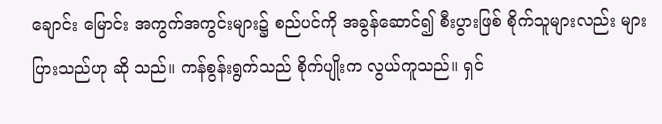ချောင်း မြောင်း အကွက်အကွင်းများ၌ စည်ပင်ကို အခွန်ဆောင်၍ စီးပွားဖြစ် စိုက်သူများလည်း များပြားသည်ဟု ဆို သည်။ ကန်စွန်းရွက်သည် စိုက်ပျိုးက လွယ်ကူသည်။ ရှင်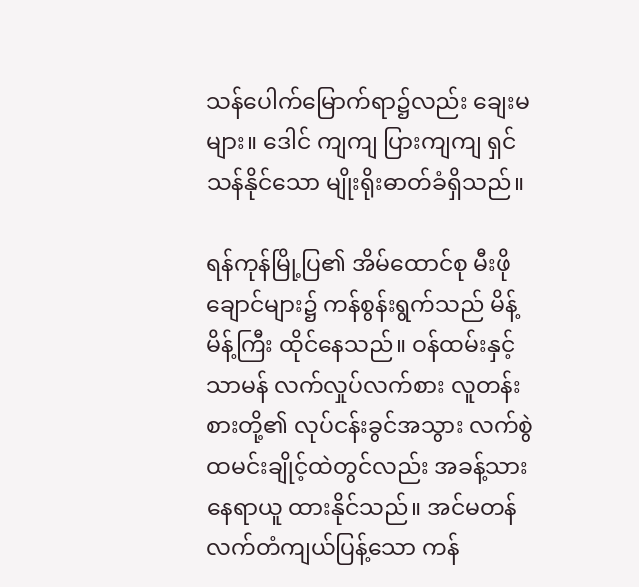သန်ပေါက်မြောက်ရာ၌လည်း ချေးမများ။ ဒေါင် ကျကျ ပြားကျကျ ရှင်သန်နိုင်သော မျိုးရိုးဓာတ်ခံရှိသည်။

ရန်ကုန်မြို့ပြ၏ အိမ်ထောင်စု မီးဖိုချောင်များ၌ ကန်စွန်းရွက်သည် မိန့်မိန့်ကြီး ထိုင်နေသည်။ ဝန်ထမ်းနှင့် သာမန် လက်လှုပ်လက်စား လူတန်းစားတို့၏ လုပ်ငန်းခွင်အသွား လက်စွဲထမင်းချိုင့်ထဲတွင်လည်း အခန့်သားနေရာယူ ထားနိုင်သည်။ အင်မတန် လက်တံကျယ်ပြန့်သော ကန်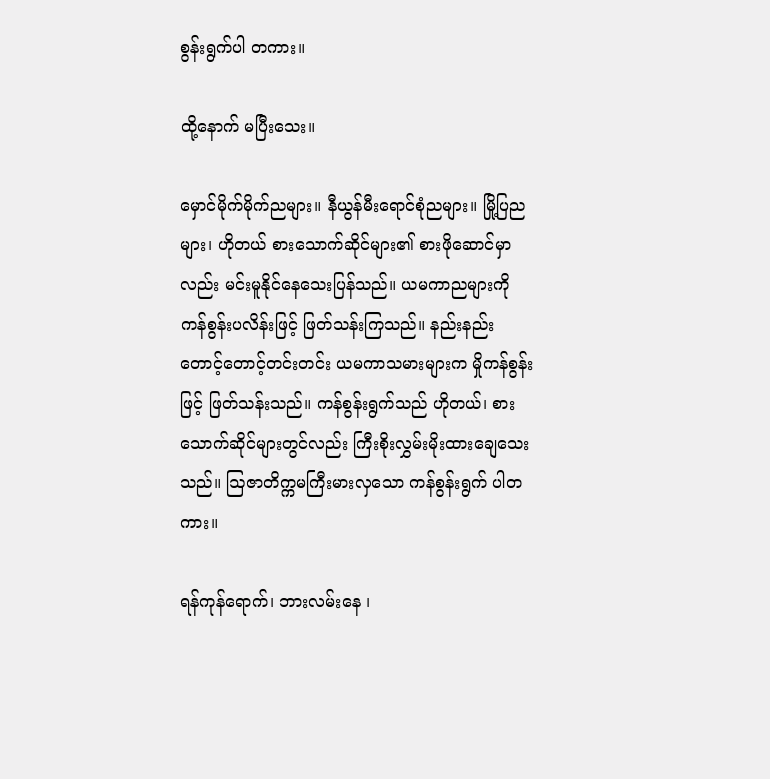စွန်းရွက်ပါ တကား။

ထို့နောက် မပြီးသေး။

မှောင်မိုက်မိုက်ညများ။ နီယွန်မီးရောင်စုံညများ။ မြို့ပြညများ၊ ဟိုတယ် စားသောက်ဆိုင်များ၏ စားဖိုဆောင်မှာ လည်း မင်းမူနိုင်နေသေးပြန်သည်။ ယမကာညများကို ကန်စွန်းပလိန်းဖြင့် ဖြတ်သန်းကြသည်။ နည်းနည်း တောင့်တောင့်တင်းတင်း ယမကာသမားများက မှိုကန်စွန်းဖြင့် ဖြတ်သန်းသည်။ ကန်စွန်းရွက်သည် ဟိုတယ်၊ စားသောက်ဆိုင်များတွင်လည်း ကြီးစိုးလွှမ်းမိုးထားချေသေးသည်။ ဩဇာတိက္ကမကြီးမားလှသော ကန်စွန်းရွက် ပါတကား။

ရန်ကုန်ရောက်၊ ဘားလမ်းနေ ၊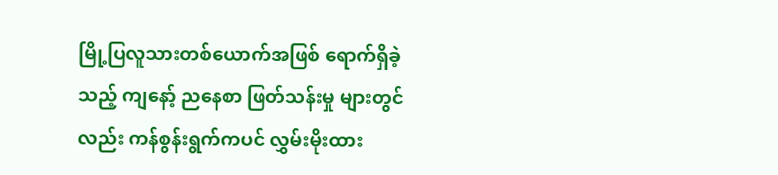မြို့ပြလူသားတစ်ယောက်အဖြစ် ရောက်ရှိခဲ့သည့် ကျနော့် ညနေစာ ဖြတ်သန်းမှု များတွင်လည်း ကန်စွန်းရွက်ကပင် လွှမ်းမိုးထား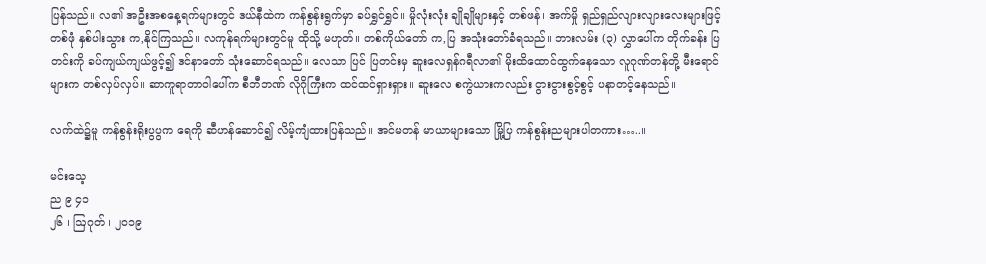ပြန်သည်။ လ၏ အဦးအစနေ့ရက်များတွင် ဒယ်နီထဲက ကန်စွန်းရွက်မှာ ခပ်ရွှင်ရွှင်။ မှိုလုံးလုံး ချိုချိုများနှင့် တစ်ဖန်၊ အက်မှို ရှည်ရှည်လျားလျားလေးများဖြင့် တစ်ဖုံ နှစ်ပါးသွား က,နိုင်ကြသည်။ လကုန်ရက်များတွင်မူ ထိုသို့ မဟုတ်။ တစ်ကိုယ်တော် က,ပြ အသုံးတော်ခံရသည်။ ဘားလမ်း (၃) လွှာပေါ်က တိုက်ခန်း ပြတင်းကို ခပ်ကျယ်ကျယ်ဖွင့်၍ ဒင်နာတော် သုံးဆောင်ရသည်။ လေသာ ပြင် ပြတင်းမှ ဆူးလေရှန်ဂရီလာ၏ မိုးထိထောင်ထွက်နေသော လူဂုဏ်တန်တို့ မီးရောင်များက တစ်လှပ်လှပ်။ ဆာကူရာတာဝါပေါ်က စီဘီဘဏ် လိုဂိုကြီးက ထင်ထင်ရှားရှား။ ဆူးလေ စကွဲယားကလည်း ငွားငွားစွင့်စွင့် ပနာတင့်နေသည်။

လက်ထဲ၌မူ ကန်စွန်းရိုးပွပွက ရေကို ဆီဟန်ဆောင်၍ လိမ့်ကျံထားပြန်သည်။ အင်မတန် မာယာများသော မြို့ပြ ကန်စွန်းညများပါတကား…..။

မင်းသေ့
ည ၉ ၄၁
၂၆ ၊ ဩဂုတ် ၊ ၂၀၁၉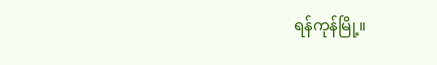ရန်ကုန်မြို့။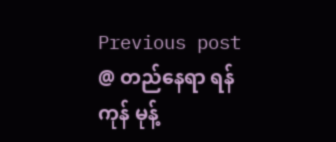Previous post @ တည်နေရာ ရန်ကုန် မုန့်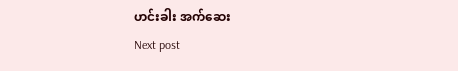ဟင်းခါး အက်ဆေး
Next post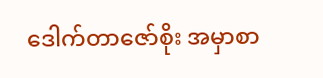ဒေါက်တာဇော်စိုး အမှာစာ